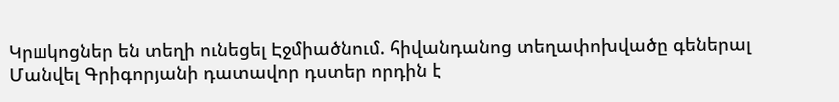Կրшկոցներ են տեղի ունեցել Էջմիածնում. հիվանդանոց տեղափոխվածը գեներալ Մանվել Գրիգորյանի դատավոր դստեր որդին է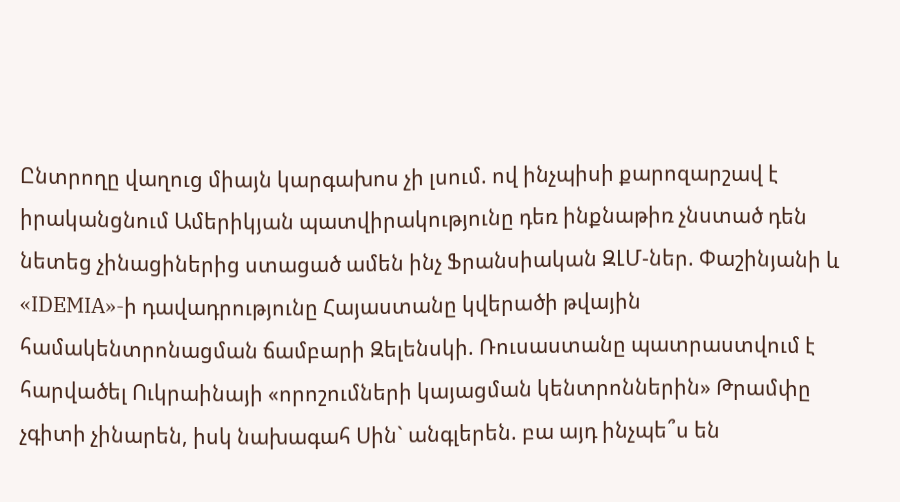Ընտրողը վաղուց միայն կարգախոս չի լսում. ով ինչպիսի քարոզարշավ է իրականցնում Ամերիկյան պատվիրակությունը դեռ ինքնաթիռ չնստած դեն նետեց չինացիներից ստացած ամեն ինչ Ֆրանսիական ԶԼՄ-ներ. Փաշինյանի և «IDEMIA»-ի դավադրությունը Հայաստանը կվերածի թվային համակենտրոնացման ճամբարի Զելենսկի. Ռուսաստանը պատրաստվում է հարվածել Ուկրաինայի «որոշումների կայացման կենտրոններին» Թրամփը չգիտի չինարեն, իսկ նախագահ Սին` անգլերեն. բա այդ ինչպե՞ս են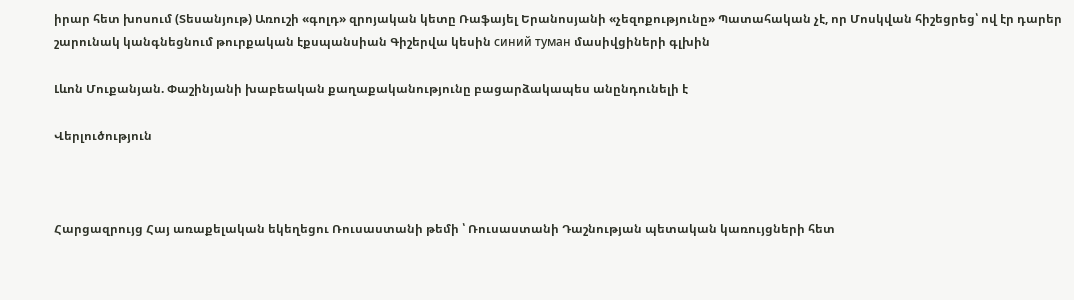իրար հետ խոսում (Տեսանյութ) Առուշի «գոլդ» զրոյական կետը Ռաֆայել Երանոսյանի «չեզոքությունը» Պատահական չէ, որ Մոսկվան հիշեցրեց՝ ով էր դարեր շարունակ կանգնեցնում թուրքական էքսպանսիան Գիշերվա կեսին синий туман մասիվցիների գլխին

Լևոն Մուքանյան. Փաշինյանի խաբեական քաղաքականությունը բացարձակապես անընդունելի է

Վերլուծություն



Հարցազրույց Հայ առաքելական եկեղեցու Ռուսաստանի թեմի ՝ Ռուսաստանի Դաշնության պետական կառույցների հետ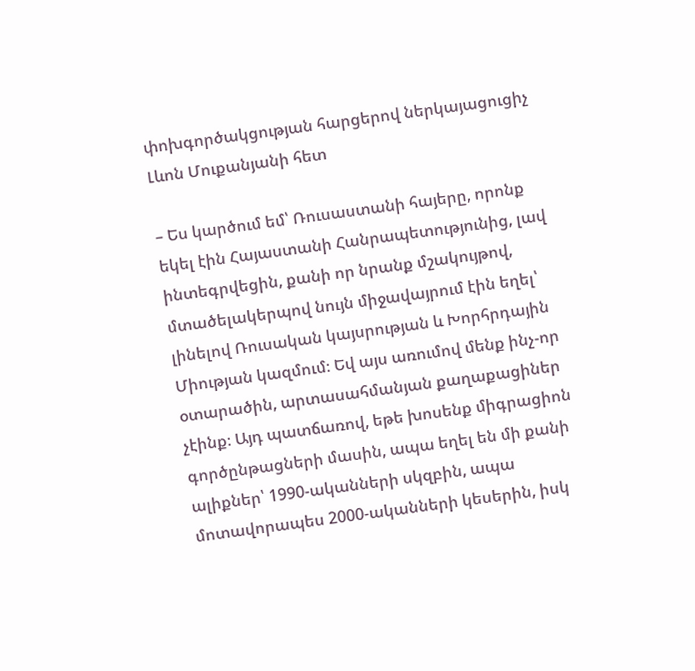փոխգործակցության հարցերով ներկայացուցիչ Լևոն Մուքանյանի հետ

– Ես կարծում եմ՝ Ռուսաստանի հայերը, որոնք եկել էին Հայաստանի Հանրապետությունից, լավ ինտեգրվեցին, քանի որ նրանք մշակույթով, մտածելակերպով նույն միջավայրում էին եղել՝ լինելով Ռուսական կայսրության և Խորհրդային Միության կազմում։ Եվ այս առումով մենք ինչ-որ օտարածին, արտասահմանյան քաղաքացիներ չէինք։ Այդ պատճառով, եթե խոսենք միգրացիոն գործընթացների մասին, ապա եղել են մի քանի ալիքներ՝ 1990-ականների սկզբին, ապա մոտավորապես 2000-ականների կեսերին, իսկ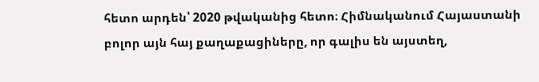հետո արդեն՝ 2020 թվականից հետո։ Հիմնականում Հայաստանի բոլոր այն հայ քաղաքացիները, որ գալիս են այստեղ,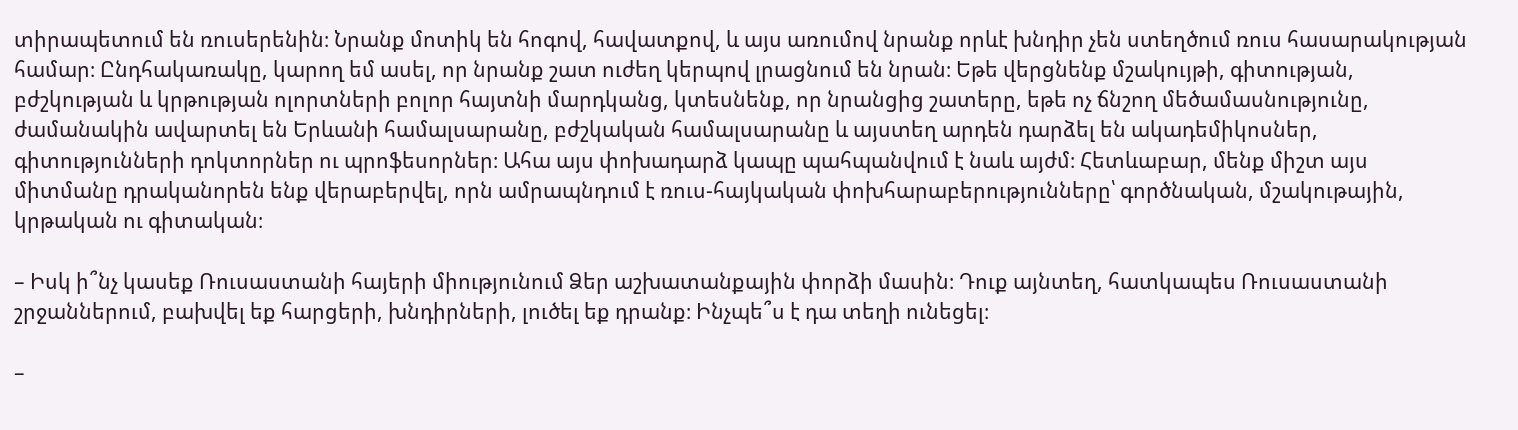տիրապետում են ռուսերենին։ Նրանք մոտիկ են հոգով, հավատքով, և այս առումով նրանք որևէ խնդիր չեն ստեղծում ռուս հասարակության համար։ Ընդհակառակը, կարող եմ ասել, որ նրանք շատ ուժեղ կերպով լրացնում են նրան։ Եթե վերցնենք մշակույթի, գիտության, բժշկության և կրթության ոլորտների բոլոր հայտնի մարդկանց, կտեսնենք, որ նրանցից շատերը, եթե ոչ ճնշող մեծամասնությունը, ժամանակին ավարտել են Երևանի համալսարանը, բժշկական համալսարանը և այստեղ արդեն դարձել են ակադեմիկոսներ, գիտությունների դոկտորներ ու պրոֆեսորներ։ Ահա այս փոխադարձ կապը պահպանվում է նաև այժմ։ Հետևաբար, մենք միշտ այս միտմանը դրականորեն ենք վերաբերվել, որն ամրապնդում է ռուս-հայկական փոխհարաբերությունները՝ գործնական, մշակութային, կրթական ու գիտական։

– Իսկ ի՞նչ կասեք Ռուսաստանի հայերի միությունում Ձեր աշխատանքային փորձի մասին։ Դուք այնտեղ, հատկապես Ռուսաստանի շրջաններում, բախվել եք հարցերի, խնդիրների, լուծել եք դրանք։ Ինչպե՞ս է դա տեղի ունեցել։

–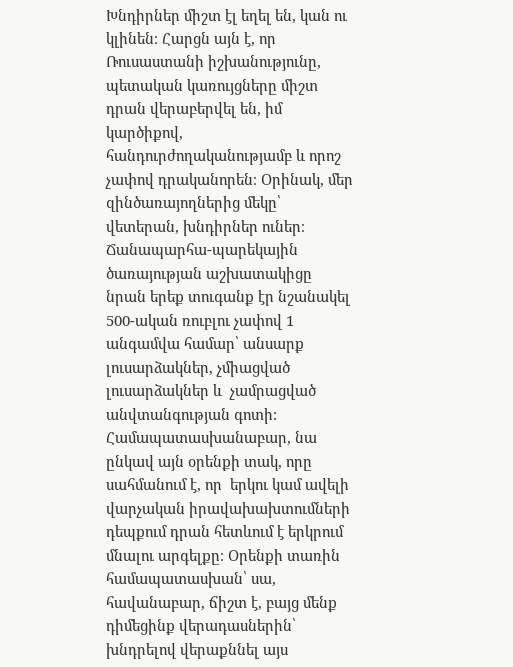Խնդիրներ միշտ էլ եղել են, կան ու կլինեն։ Հարցն այն է, որ Ռուսաստանի իշխանությունը, պետական կառույցները միշտ դրան վերաբերվել են, իմ կարծիքով, հանդուրժողականությամբ և որոշ չափով դրականորեն։ Օրինակ, մեր զինծառայողներից մեկը՝ վետերան, խնդիրներ ուներ։ Ճանապարհա-պարեկային ծառայության աշխատակիցը նրան երեք տուգանք էր նշանակել 500-ական ռուբլու չափով 1 անգամվա համար՝ անսարք լուսարձակներ, չմիացված լուսարձակներ և  չամրացված անվտանգության գոտի։ Համապատասխանաբար, նա ընկավ այն օրենքի տակ, որը սահմանում է, որ  երկու կամ ավելի վարչական իրավախախտումների դեպքում դրան հետևում է երկրում մնալու արգելքը։ Օրենքի տառին համապատասխան՝ սա, հավանաբար, ճիշտ է, բայց մենք դիմեցինք վերադասներին՝ խնդրելով վերաքննել այս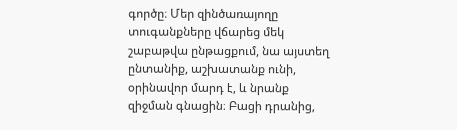գործը։ Մեր զինծառայողը տուգանքները վճարեց մեկ շաբաթվա ընթացքում, նա այստեղ ընտանիք, աշխատանք ունի, օրինավոր մարդ է, և նրանք զիջման գնացին։ Բացի դրանից,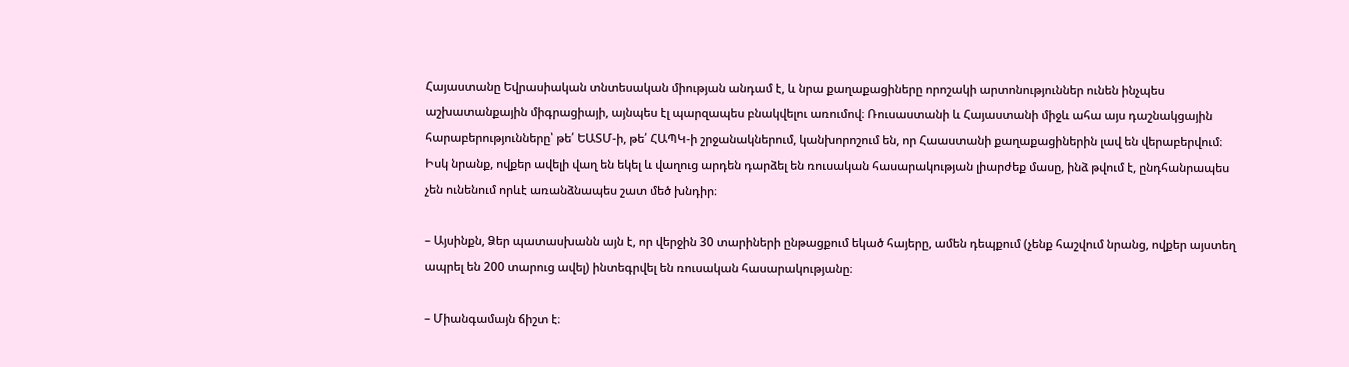Հայաստանը Եվրասիական տնտեսական միության անդամ է, և նրա քաղաքացիները որոշակի արտոնություններ ունեն ինչպես աշխատանքային միգրացիայի, այնպես էլ պարզապես բնակվելու առումով։ Ռուսաստանի և Հայաստանի միջև ահա այս դաշնակցային հարաբերությունները՝ թե՛ ԵԱՏՄ-ի, թե՛ ՀԱՊԿ-ի շրջանակներում, կանխորոշում են, որ Հաաստանի քաղաքացիներին լավ են վերաբերվում։ Իսկ նրանք, ովքեր ավելի վաղ են եկել և վաղուց արդեն դարձել են ռուսական հասարակության լիարժեք մասը, ինձ թվում է, ընդհանրապես չեն ունենում որևէ առանձնապես շատ մեծ խնդիր։

– Այսինքն, Ձեր պատասխանն այն է, որ վերջին 30 տարիների ընթացքում եկած հայերը, ամեն դեպքում (չենք հաշվում նրանց, ովքեր այստեղ ապրել են 200 տարուց ավել) ինտեգրվել են ռուսական հասարակությանը։

– Միանգամայն ճիշտ է։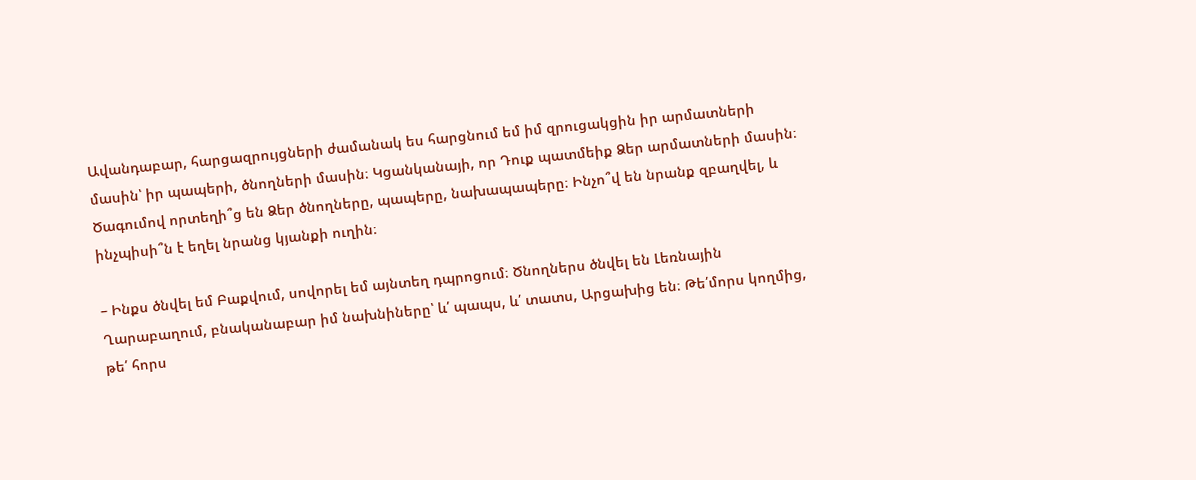Ավանդաբար, հարցազրույցների ժամանակ ես հարցնում եմ իմ զրուցակցին իր արմատների մասին՝ իր պապերի, ծնողների մասին։ Կցանկանայի, որ Դուք պատմեիք Ձեր արմատների մասին։ Ծագումով որտեղի՞ց են Ձեր ծնողները, պապերը, նախապապերը։ Ինչո՞վ են նրանք զբաղվել, և ինչպիսի՞ն է եղել նրանց կյանքի ուղին։

– Ինքս ծնվել եմ Բաքվում, սովորել եմ այնտեղ դպրոցում։ Ծնողներս ծնվել են Լեռնային Ղարաբաղում, բնականաբար իմ նախնիները՝ և՛ պապս, և՛ տատս, Արցախից են։ Թե՛մորս կողմից, թե՛ հորս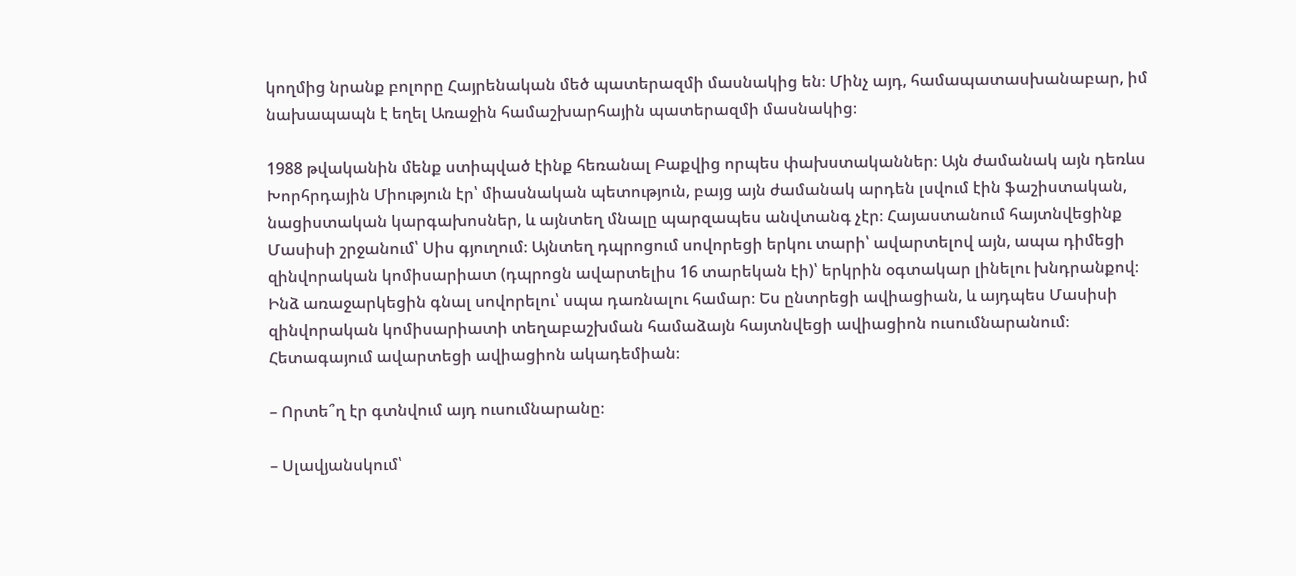կողմից նրանք բոլորը Հայրենական մեծ պատերազմի մասնակից են։ Մինչ այդ, համապատասխանաբար, իմ նախապապն է եղել Առաջին համաշխարհային պատերազմի մասնակից։

1988 թվականին մենք ստիպված էինք հեռանալ Բաքվից որպես փախստականներ։ Այն ժամանակ այն դեռևս Խորհրդային Միություն էր՝ միասնական պետություն, բայց այն ժամանակ արդեն լսվում էին ֆաշիստական, նացիստական կարգախոսներ, և այնտեղ մնալը պարզապես անվտանգ չէր։ Հայաստանում հայտնվեցինք Մասիսի շրջանում՝ Սիս գյուղում։ Այնտեղ դպրոցում սովորեցի երկու տարի՝ ավարտելով այն, ապա դիմեցի զինվորական կոմիսարիատ (դպրոցն ավարտելիս 16 տարեկան էի)՝ երկրին օգտակար լինելու խնդրանքով։ Ինձ առաջարկեցին գնալ սովորելու՝ սպա դառնալու համար։ Ես ընտրեցի ավիացիան, և այդպես Մասիսի զինվորական կոմիսարիատի տեղաբաշխման համաձայն հայտնվեցի ավիացիոն ուսումնարանում։ Հետագայում ավարտեցի ավիացիոն ակադեմիան։

– Որտե՞ղ էր գտնվում այդ ուսումնարանը։

– Սլավյանսկում՝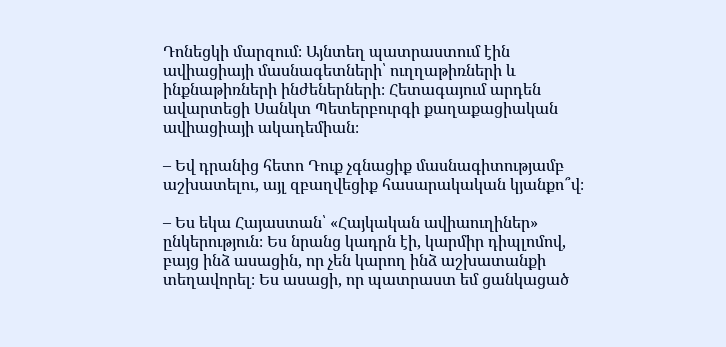Դոնեցկի մարզում։ Այնտեղ պատրաստում էին ավիացիայի մասնագետների՝ ուղղաթիռների և ինքնաթիռների ինժեներների։ Հետագայում արդեն ավարտեցի Սանկտ Պետերբուրգի քաղաքացիական ավիացիայի ակադեմիան։

– Եվ դրանից հետո Դուք չգնացիք մասնագիտությամբ աշխատելու, այլ զբաղվեցիք հասարակական կյանքո՞վ։

– Ես եկա Հայաստան՝ «Հայկական ավիաուղիներ» ընկերություն։ Ես նրանց կադրն էի, կարմիր դիպլոմով, բայց ինձ ասացին, որ չեն կարող ինձ աշխատանքի տեղավորել։ Ես ասացի, որ պատրաստ եմ ցանկացած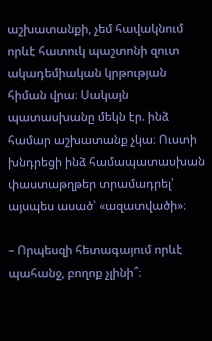աշխատանքի, չեմ հավակնում որևէ հատուկ պաշտոնի զուտ ակադեմիական կրթության հիման վրա։ Սակայն պատասխանը մեկն էր. ինձ համար աշխատանք չկա։ Ուստի խնդրեցի ինձ համապատասխան փաստաթղթեր տրամադրել՝ այսպես ասած՝ «ազատվածի»։

– Որպեսզի հետագայում որևէ պահանջ, բողոք չլինի՞։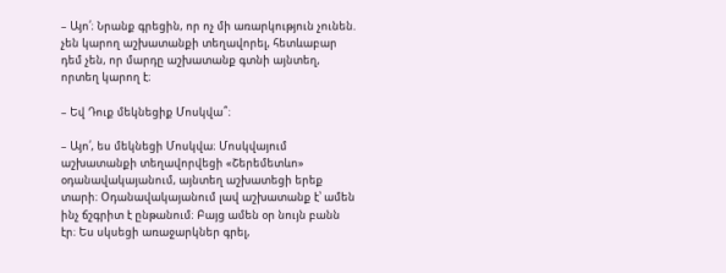– Այո՛։ Նրանք գրեցին, որ ոչ մի առարկություն չունեն. չեն կարող աշխատանքի տեղավորել, հետևաբար դեմ չեն, որ մարդը աշխատանք գտնի այնտեղ, որտեղ կարող է։

– Եվ Դուք մեկնեցիք Մոսկվա՞։

– Այո՛, ես մեկնեցի Մոսկվա։ Մոսկվայում աշխատանքի տեղավորվեցի «Շերեմետևո» օդանավակայանում, այնտեղ աշխատեցի երեք տարի։ Օդանավակայանում լավ աշխատանք է՝ ամեն ինչ ճշգրիտ է ընթանում։ Բայց ամեն օր նույն բանն էր։ Ես սկսեցի առաջարկներ գրել,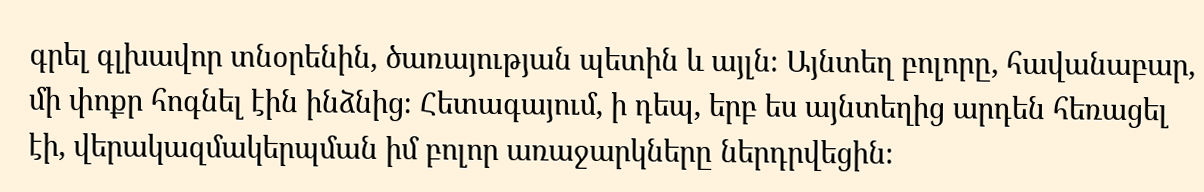գրել գլխավոր տնօրենին, ծառայության պետին և այլն։ Այնտեղ բոլորը, հավանաբար, մի փոքր հոգնել էին ինձնից։ Հետագայում, ի դեպ, երբ ես այնտեղից արդեն հեռացել էի, վերակազմակերպման իմ բոլոր առաջարկները ներդրվեցին։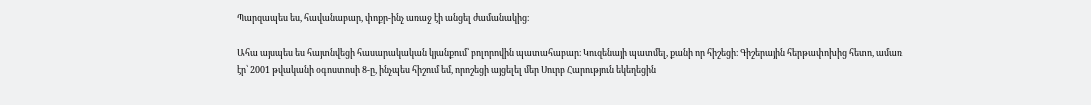Պարզապես ես, հավանաբար, փոքր-ինչ առաջ էի անցել ժամանակից։

Ահա այսպես ես հայտնվեցի հասարակական կյանքում՝ բոլորովին պատահաբար։ Կուզենայի պատմել, քանի որ հիշեցի։ Գիշերային հերթափոխից հետո, ամառ էր՝ 2001 թվականի օգոստոսի 8-ը, ինչպես հիշում եմ, որոշեցի այցելել մեր Սուրբ Հարություն եկեղեցին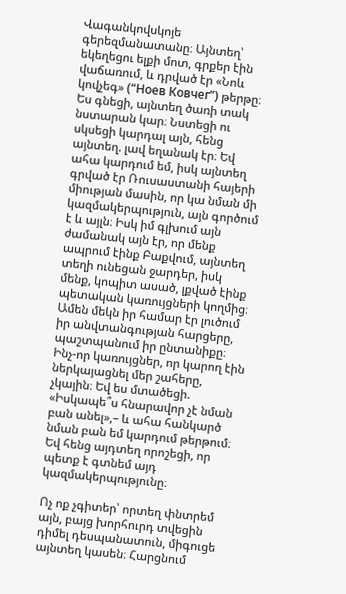Վագանկովսկոյե գերեզմանատանը։ Այնտեղ՝ եկեղեցու ելքի մոտ, գրքեր էին վաճառում, և դրված էր «Նոև կովչեգ» (“Ноев Ковчег”) թերթը։ Ես գնեցի, այնտեղ ծառի տակ նստարան կար։ Նստեցի ու սկսեցի կարդալ այն, հենց այնտեղ. լավ եղանակ էր։ Եվ ահա կարդում եմ, իսկ այնտեղ գրված էր Ռուսաստանի հայերի միության մասին, որ կա նման մի կազմակերպություն, այն գործում է և այլն։ Իսկ իմ գլխում այն ժամանակ այն էր, որ մենք ապրում էինք Բաքվում, այնտեղ տեղի ունեցան ջարդեր, իսկ մենք, կոպիտ ասած, լքված էինք պետական կառույցների կողմից։ Ամեն մեկն իր համար էր լուծում իր անվտանգության հարցերը, պաշտպանում իր ընտանիքը։ Ինչ-որ կառույցներ, որ կարող էին ներկայացնել մեր շահերը, չկային։ Եվ ես մտածեցի. «Իսկապե՞ս հնարավոր չէ նման բան անել»,– և ահա հանկարծ նման բան եմ կարդում թերթում։ Եվ հենց այդտեղ որոշեցի, որ պետք է գտնեմ այդ կազմակերպությունը։

Ոչ ոք չգիտեր՝ որտեղ փնտրեմ այն, բայց խորհուրդ տվեցին դիմել դեսպանատուն, միգուցե այնտեղ կասեն։ Հարցնում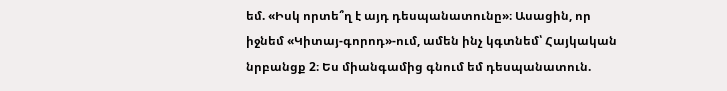եմ. «Իսկ որտե՞ղ է այդ դեսպանատունը»։ Ասացին, որ իջնեմ «Կիտայ-գորոդ»-ում, ամեն ինչ կգտնեմ՝ Հայկական նրբանցք 2։ Ես միանգամից գնում եմ դեսպանատուն.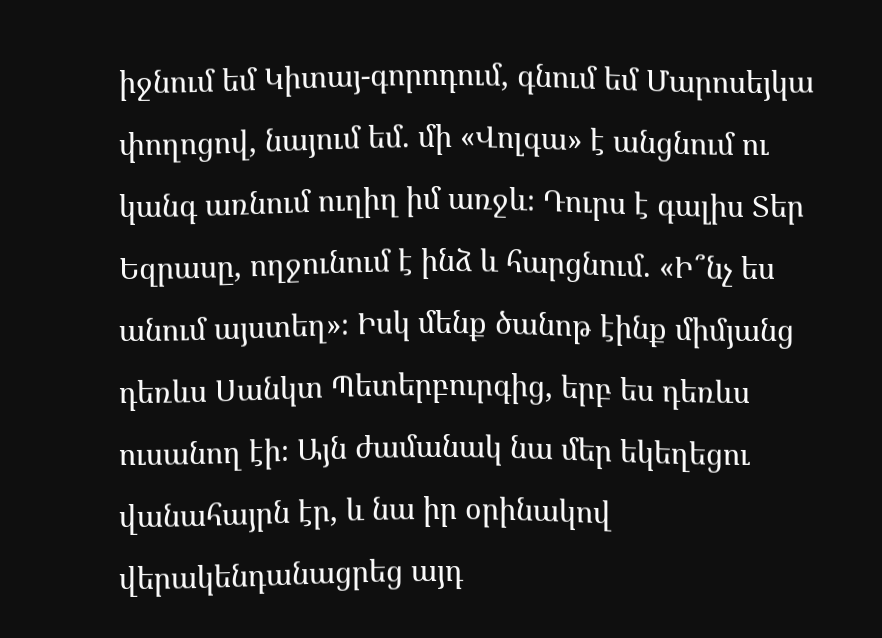իջնում եմ Կիտայ-գորոդում, գնում եմ Մարոսեյկա փողոցով, նայում եմ. մի «Վոլգա» է անցնում ու կանգ առնում ուղիղ իմ առջև։ Դուրս է գալիս Տեր Եզրասը, ողջունում է ինձ և հարցնում. «Ի՞նչ ես անում այստեղ»։ Իսկ մենք ծանոթ էինք միմյանց դեռևս Սանկտ Պետերբուրգից, երբ ես դեռևս ուսանող էի։ Այն ժամանակ նա մեր եկեղեցու վանահայրն էր, և նա իր օրինակով  վերակենդանացրեց այդ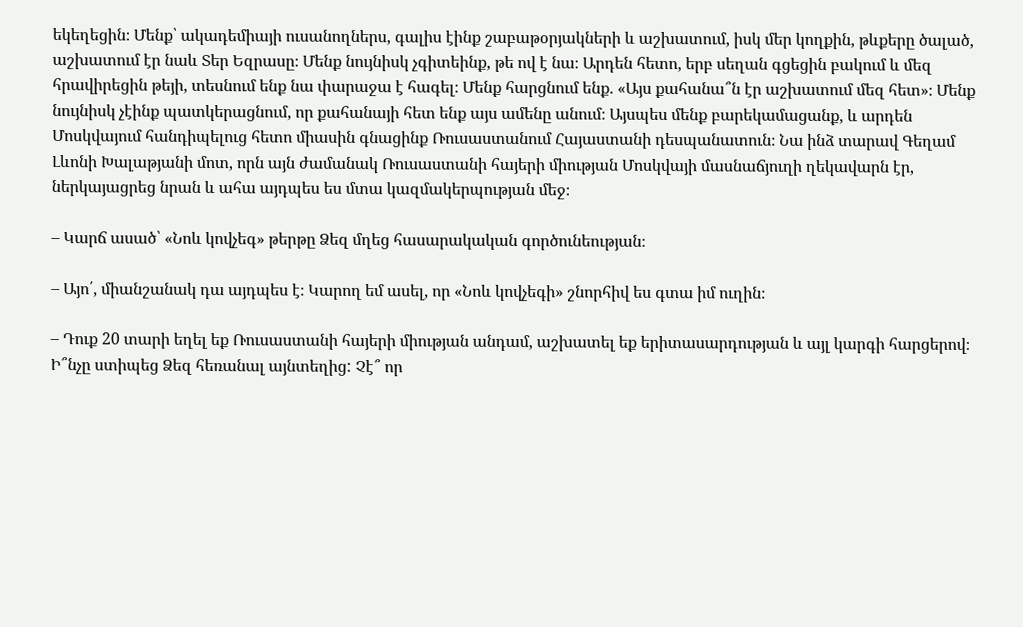եկեղեցին։ Մենք՝ ակադեմիայի ուսանողներս, գալիս էինք շաբաթօրյակների և աշխատում, իսկ մեր կողքին, թևքերը ծալած, աշխատում էր նաև Տեր Եզրասը։ Մենք նույնիսկ չգիտեինք, թե ով է նա։ Արդեն հետո, երբ սեղան գցեցին բակում և մեզ հրավիրեցին թեյի, տեսնում ենք նա փարաջա է հագել։ Մենք հարցնում ենք. «Այս քահանա՞ն էր աշխատում մեզ հետ»։ Մենք նույնիսկ չէինք պատկերացնում, որ քահանայի հետ ենք այս ամենը անում։ Այսպես մենք բարեկամացանք, և արդեն Մոսկվայում հանդիպելուց հետո միասին գնացինք Ռուսաստանում Հայաստանի դեսպանատուն։ Նա ինձ տարավ Գեղամ Լևոնի Խալաթյանի մոտ, որն այն ժամանակ Ռուսաստանի հայերի միության Մոսկվայի մասնաճյուղի ղեկավարն էր, ներկայացրեց նրան և ահա այդպես ես մտա կազմակերպության մեջ։

– Կարճ ասած՝ «Նոև կովչեգ» թերթը Ձեզ մղեց հասարակական գործունեության։

– Այո՛, միանշանակ դա այդպես է։ Կարող եմ ասել, որ «Նոև կովչեգի» շնորհիվ ես գտա իմ ուղին։

– Դուք 20 տարի եղել եք Ռուսաստանի հայերի միության անդամ, աշխատել եք երիտասարդության և այլ կարգի հարցերով։ Ի՞նչը ստիպեց Ձեզ հեռանալ այնտեղից: Չէ՞ որ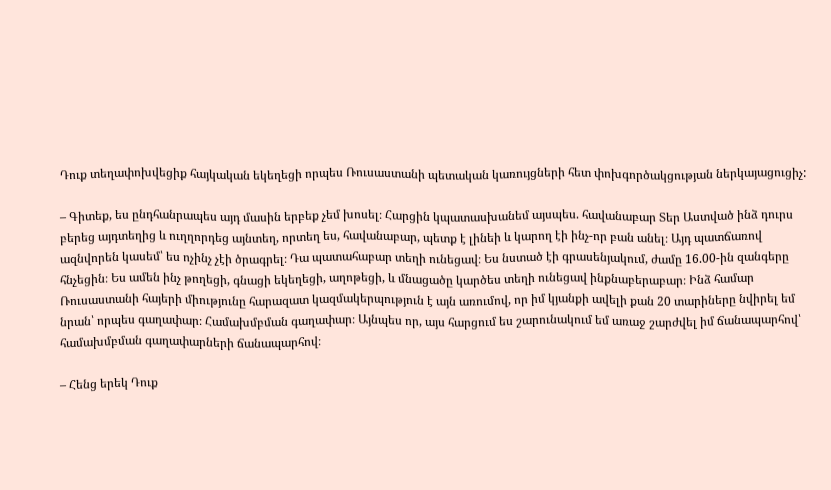Դուք տեղափոխվեցիք հայկական եկեղեցի որպես Ռուսաստանի պետական կառույցների հետ փոխգործակցության ներկայացուցիչ:

– Գիտեք, ես ընդհանրապես այդ մասին երբեք չեմ խոսել։ Հարցին կպատասխանեմ այսպես. հավանաբար Տեր Աստված ինձ դուրս բերեց այդտեղից և ուղղորդեց այնտեղ, որտեղ ես, հավանաբար, պետք է լինեի և կարող էի ինչ-որ բան անել։ Այդ պատճառով ազնվորեն կասեմ՝ ես ոչինչ չէի ծրագրել։ Դա պատահաբար տեղի ունեցավ։ Ես նստած էի գրասենյակում, ժամը 16.00-ին զանգերը հնչեցին։ Ես ամեն ինչ թողեցի, գնացի եկեղեցի, աղոթեցի, և մնացածը կարծես տեղի ունեցավ ինքնաբերաբար։ Ինձ համար Ռուսաստանի հայերի միությունը հարազատ կազմակերպություն է այն առումով, որ իմ կյանքի ավելի քան 20 տարիները նվիրել եմ նրան՝ որպես գաղափար։ Համախմբման գաղափար։ Այնպես որ, այս հարցում ես շարունակում եմ առաջ շարժվել իմ ճանապարհով՝ համախմբման գաղափարների ճանապարհով։

– Հենց երեկ Դուք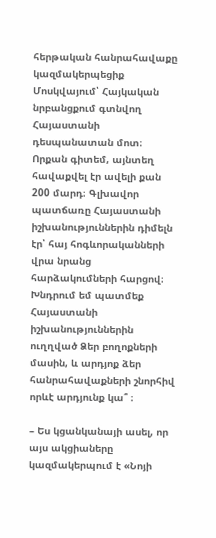հերթական հանրահավաքը կազմակերպեցիք Մոսկվայում՝ Հայկական նրբանցքում գտնվող Հայաստանի դեսպանատան մոտ։ Որքան գիտեմ, այնտեղ հավաքվել էր ավելի քան 200 մարդ։ Գլխավոր պատճառը Հայաստանի իշխանություններին դիմելն էր՝ հայ հոգևորականների վրա նրանց հարձակումների հարցով։ Խնդրում եմ պատմեք Հայաստանի իշխանություններին ուղղված Ձեր բողոքների մասին, և արդյոք ձեր հանրահավաքների շնորհիվ որևէ արդյունք կա՞ ։

– Ես կցանկանայի ասել, որ այս ակցիաները կազմակերպում է «Նոյի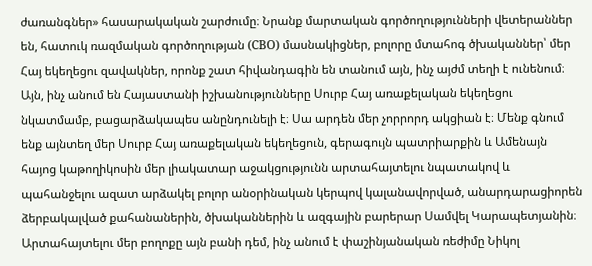ժառանգներ» հասարակական շարժումը։ Նրանք մարտական գործողությունների վետերաններ են, հատուկ ռազմական գործողության (СВО) մասնակիցներ, բոլորը մտահոգ ծխականներ՝ մեր Հայ եկեղեցու զավակներ, որոնք շատ հիվանդագին են տանում այն, ինչ այժմ տեղի է ունենում։ Այն, ինչ անում են Հայաստանի իշխանությունները Սուրբ Հայ առաքելական եկեղեցու նկատմամբ, բացարձակապես անընդունելի է։ Սա արդեն մեր չորրորդ ակցիան է։ Մենք գնում ենք այնտեղ մեր Սուրբ Հայ առաքելական եկեղեցուն, գերագույն պատրիարքին և Ամենայն հայոց կաթողիկոսին մեր լիակատար աջակցությունն արտահայտելու նպատակով և պահանջելու ազատ արձակել բոլոր անօրինական կերպով կալանավորված, անարդարացիորեն ձերբակալված քահանաներին, ծխականներին և ազգային բարերար Սամվել Կարապետյանին։ Արտահայտելու մեր բողոքը այն բանի դեմ, ինչ անում է փաշինյանական ռեժիմը Նիկոլ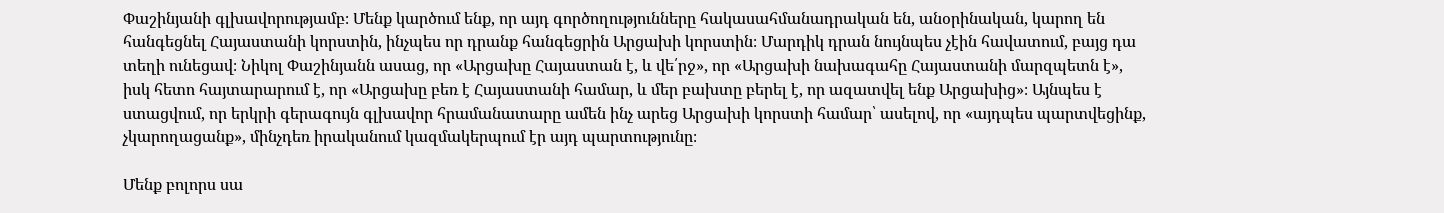Փաշինյանի գլխավորությամբ։ Մենք կարծում ենք, որ այդ գործողությունները հակասահմանադրական են, անօրինական, կարող են հանգեցնել Հայաստանի կորստին, ինչպես որ դրանք հանգեցրին Արցախի կորստին։ Մարդիկ դրան նույնպես չէին հավատում, բայց դա տեղի ունեցավ։ Նիկոլ Փաշինյանն ասաց, որ «Արցախը Հայաստան է, և վե՛րջ», որ «Արցախի նախագահը Հայաստանի մարզպետն է», իսկ հետո հայտարարում է, որ «Արցախը բեռ է Հայաստանի համար, և մեր բախտը բերել է, որ ազատվել ենք Արցախից»։ Այնպես է ստացվում, որ երկրի գերագույն գլխավոր հրամանատարը ամեն ինչ արեց Արցախի կորստի համար՝ ասելով, որ «այդպես պարտվեցինք, չկարողացանք», մինչդեռ իրականում կազմակերպում էր այդ պարտությունը։

Մենք բոլորս սա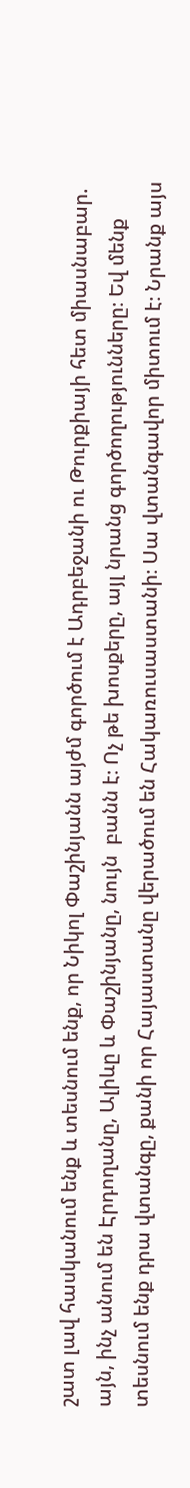շատ լավ հասկանում ենք և տեսնում ենք, որ Նիկոլ Փաշինյանն այժմ գործում է Ադրբեջանի ու Թուրքիայի հետ միասնաբար. այն, ինչ անում են Էրդողանը, Ալիևը և Փաշինյանը, նույն  բանն է։ Ոչ թե խոսքերը, այլ նրանց գործողությունները։ Եվ մենք տեսնում ենք դրա վտանգը, քանի որ Հայաստանը վերածում են Հակառուսաստանի։ Սա վտանգավոր միտում է։ Նրանք այս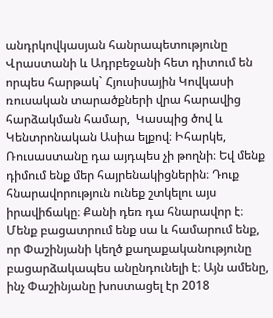անդրկովկասյան հանրապետությունը Վրաստանի և Ադրբեջանի հետ դիտում են որպես հարթակ` Հյուսիսային Կովկասի ռուսական տարածքների վրա հարավից հարձակման համար,  Կասպից ծով և Կենտրոնական Ասիա ելքով։ Իհարկե, Ռուսաստանը դա այդպես չի թողնի։ Եվ մենք դիմում ենք մեր հայրենակիցներին։ Դուք հնարավորություն ունեք շտկելու այս իրավիճակը։ Քանի դեռ դա հնարավոր է։ Մենք բացատրում ենք սա և համարում ենք, որ Փաշինյանի կեղծ քաղաքականությունը բացարձակապես անընդունելի է։ Այն ամենը, ինչ Փաշինյանը խոստացել էր 2018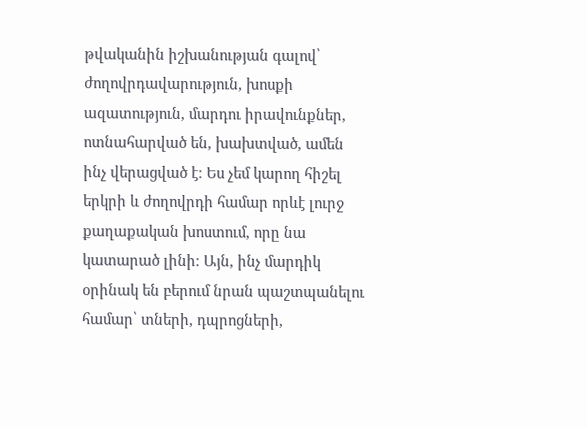թվականին իշխանության գալով՝ ժողովրդավարություն, խոսքի ազատություն, մարդու իրավունքներ, ոտնահարված են, խախտված, ամեն ինչ վերացված է։ Ես չեմ կարող հիշել երկրի և ժողովրդի համար որևէ լուրջ քաղաքական խոստում, որը նա կատարած լինի։ Այն, ինչ մարդիկ օրինակ են բերում նրան պաշտպանելու համար՝ տների, դպրոցների,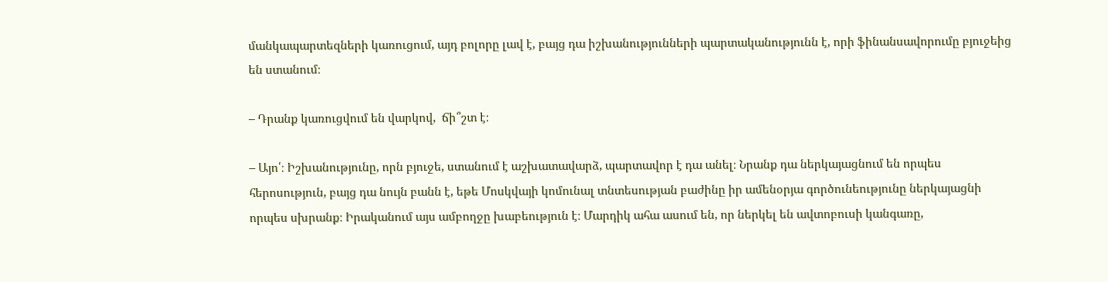մանկապարտեզների կառուցում, այդ բոլորը լավ է, բայց դա իշխանությունների պարտականությունն է, որի ֆինանսավորումը բյուջեից են ստանում։

– Դրանք կառուցվում են վարկով,  ճի՞շտ է։

– Այո՛։ Իշխանությունը, որն բյուջե, ստանում է աշխատավարձ, պարտավոր է դա անել։ Նրանք դա ներկայացնում են որպես հերոսություն, բայց դա նույն բանն է, եթե Մոսկվայի կոմունալ տնտեսության բաժինը իր ամենօրյա գործունեությունը ներկայացնի որպես սխրանք։ Իրականում այս ամբողջը խաբեություն է։ Մարդիկ ահա ասում են, որ ներկել են ավտոբուսի կանգառը,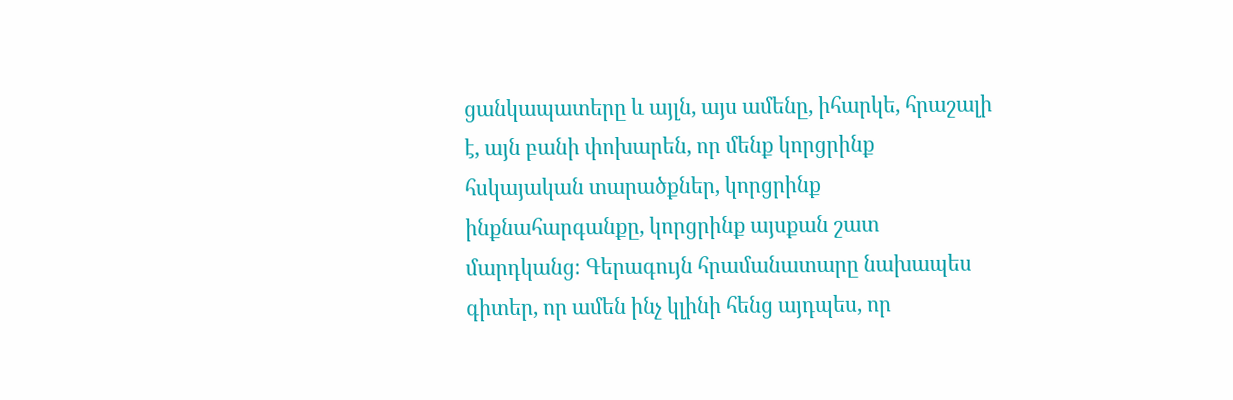ցանկապատերը և այլն, այս ամենը, իհարկե, հրաշալի է, այն բանի փոխարեն, որ մենք կորցրինք հսկայական տարածքներ, կորցրինք ինքնահարգանքը, կորցրինք այսքան շատ մարդկանց։ Գերագույն հրամանատարը նախապես գիտեր, որ ամեն ինչ կլինի հենց այդպես, որ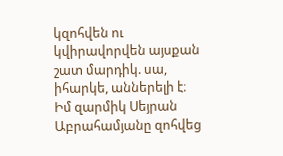կզոհվեն ու կվիրավորվեն այսքան շատ մարդիկ. սա, իհարկե, աններելի է։ Իմ զարմիկ Սեյրան Աբրահամյանը զոհվեց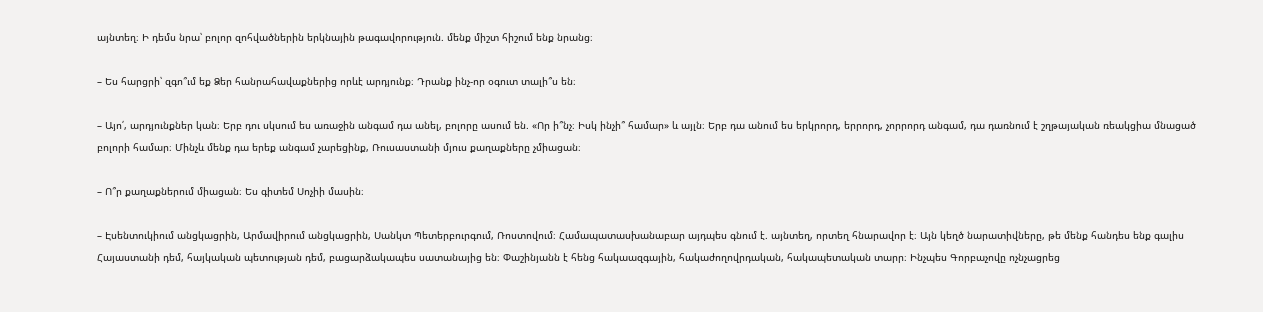այնտեղ։ Ի դեմս նրա՝ բոլոր զոհվածներին երկնային թագավորություն. մենք միշտ հիշում ենք նրանց։

– Ես հարցրի՝ զգո՞ւմ եք Ձեր հանրահավաքներից որևէ արդյունք։ Դրանք ինչ-որ օգուտ տալի՞ս են։

– Այո՛, արդյունքներ կան։ Երբ դու սկսում ես առաջին անգամ դա անել, բոլորը ասում են. «Որ ի՞նչ։ Իսկ ինչի՞ համար» և այլն։ Երբ դա անում ես երկրորդ, երրորդ, չորրորդ անգամ, դա դառնում է շղթայական ռեակցիա մնացած բոլորի համար։ Մինչև մենք դա երեք անգամ չարեցինք, Ռուսաստանի մյուս քաղաքները չմիացան։

– Ո՞ր քաղաքներում միացան։ Ես գիտեմ Սոչիի մասին։

– Էսենտուկիում անցկացրին, Արմավիրում անցկացրին, Սանկտ Պետերբուրգում, Ռոստովում։ Համապատասխանաբար այդպես գնում է. այնտեղ, որտեղ հնարավոր է։ Այն կեղծ նարատիվները, թե մենք հանդես ենք գալիս Հայաստանի դեմ, հայկական պետության դեմ, բացարձակապես սատանայից են։ Փաշինյանն է հենց հակաազգային, հակաժողովրդական, հակապետական տարր։ Ինչպես Գորբաչովը ոչնչացրեց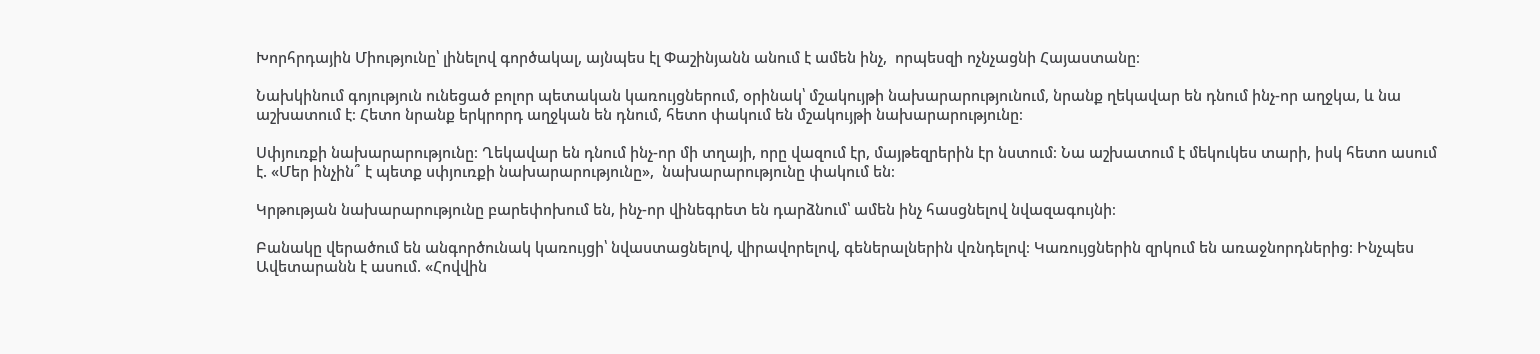Խորհրդային Միությունը՝ լինելով գործակալ, այնպես էլ Փաշինյանն անում է ամեն ինչ,  որպեսզի ոչնչացնի Հայաստանը։

Նախկինում գոյություն ունեցած բոլոր պետական կառույցներում, օրինակ՝ մշակույթի նախարարությունում, նրանք ղեկավար են դնում ինչ-որ աղջկա, և նա աշխատում է։ Հետո նրանք երկրորդ աղջկան են դնում, հետո փակում են մշակույթի նախարարությունը։

Սփյուռքի նախարարությունը։ Ղեկավար են դնում ինչ-որ մի տղայի, որը վազում էր, մայթեզրերին էր նստում։ Նա աշխատում է մեկուկես տարի, իսկ հետո ասում է. «Մեր ինչին՞ է պետք սփյուռքի նախարարությունը»,  նախարարությունը փակում են։

Կրթության նախարարությունը բարեփոխում են, ինչ-որ վինեգրետ են դարձնում՝ ամեն ինչ հասցնելով նվազագույնի։

Բանակը վերածում են անգործունակ կառույցի՝ նվաստացնելով, վիրավորելով, գեներալներին վռնդելով։ Կառույցներին զրկում են առաջնորդներից։ Ինչպես Ավետարանն է ասում. «Հովվին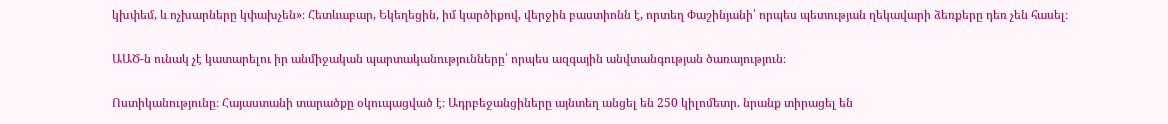կխփեմ, և ոչխարները կփախչեն»։ Հետևաբար, Եկեղեցին, իմ կարծիքով, վերջին բաստիոնն է, որտեղ Փաշինյանի՝ որպես պետության ղեկավարի ձեռքերը դեռ չեն հասել։

ԱԱԾ-ն ունակ չէ կատարելու իր անմիջական պարտականությունները՝ որպես ազգային անվտանգության ծառայություն։

Ոստիկանությունը։ Հայաստանի տարածքը օկուպացված է։ Ադրբեջանցիները այնտեղ անցել են 250 կիլոմետր. նրանք տիրացել են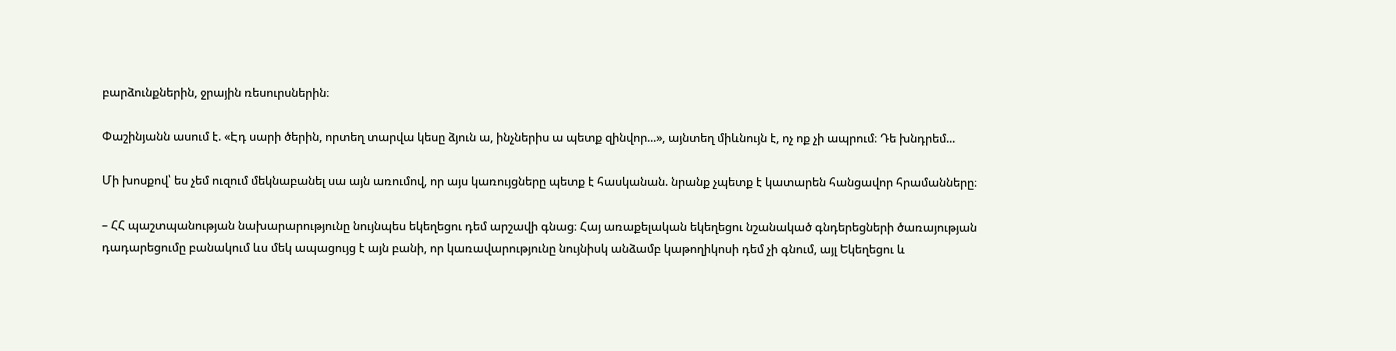բարձունքներին, ջրային ռեսուրսներին։

Փաշինյանն ասում է. «Էդ սարի ծերին, որտեղ տարվա կեսը ձյուն ա, ինչներիս ա պետք զինվոր...», այնտեղ միևնույն է, ոչ ոք չի ապրում։ Դե խնդրեմ...

Մի խոսքով՝ ես չեմ ուզում մեկնաբանել սա այն առումով, որ այս կառույցները պետք է հասկանան. նրանք չպետք է կատարեն հանցավոր հրամանները։

– ՀՀ պաշտպանության նախարարությունը նույնպես եկեղեցու դեմ արշավի գնաց։ Հայ առաքելական եկեղեցու նշանակած գնդերեցների ծառայության դադարեցումը բանակում ևս մեկ ապացույց է այն բանի, որ կառավարությունը նույնիսկ անձամբ կաթողիկոսի դեմ չի գնում, այլ Եկեղեցու և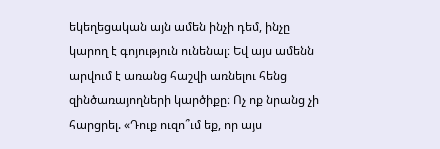եկեղեցական այն ամեն ինչի դեմ, ինչը կարող է գոյություն ունենալ։ Եվ այս ամենն արվում է առանց հաշվի առնելու հենց զինծառայողների կարծիքը։ Ոչ ոք նրանց չի հարցրել. «Դուք ուզո՞ւմ եք, որ այս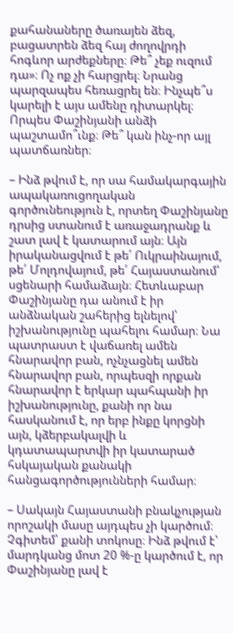քահանաները ծառայեն ձեզ, բացատրեն ձեզ հայ ժողովրդի հոգևոր արժեքները։ Թե՞ չեք ուզում դա»։ Ոչ ոք չի հարցրել։ Նրանց պարզապես հեռացրել են։ Ինչպե՞ս կարելի է այս ամենը դիտարկել։ Որպես Փաշինյանի անձի պաշտամո՞ւնք։ Թե՞ կան ինչ-որ այլ պատճառներ։

– Ինձ թվում է, որ սա համակարգային ապակառուցողական գործունեություն է, որտեղ Փաշինյանը դրսից ստանում է առաջադրանք և շատ լավ է կատարում այն։ Այն իրականացվում է թե՛ Ուկրաինայում, թե՛ Մոլդովայում, թե՛ Հայաստանում՝ սցենարի համաձայն։ Հետևաբար Փաշինյանը դա անում է իր անձնական շահերից ելնելով՝ իշխանությունը պահելու համար։ Նա պատրաստ է վաճառել ամեն հնարավոր բան, ոչնչացնել ամեն հնարավոր բան, որպեսզի որքան հնարավոր է երկար պահպանի իր իշխանությունը, քանի որ նա հասկանում է, որ երբ ինքը կորցնի այն, կձերբակալվի և կդատապարտվի իր կատարած հսկայական քանակի հանցագործությունների համար։

– Սակայն Հայաստանի բնակչության որոշակի մասը այդպես չի կարծում։ Չգիտեմ՝ քանի տոկոսը։ Ինձ թվում է՝ մարդկանց մոտ 20 %-ը կարծում է, որ Փաշինյանը լավ է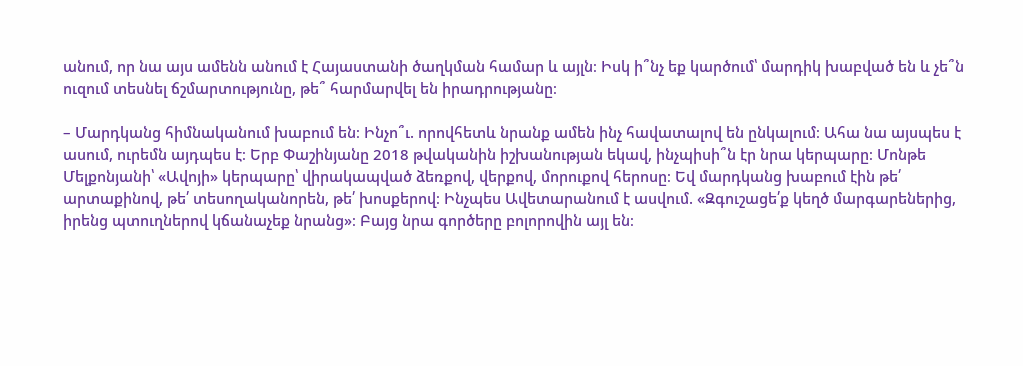անում, որ նա այս ամենն անում է Հայաստանի ծաղկման համար և այլն։ Իսկ ի՞նչ եք կարծում՝ մարդիկ խաբված են և չե՞ն ուզում տեսնել ճշմարտությունը, թե՞ հարմարվել են իրադրությանը։

– Մարդկանց հիմնականում խաբում են։ Ինչո՞ւ. որովհետև նրանք ամեն ինչ հավատալով են ընկալում։ Ահա նա այսպես է ասում, ուրեմն այդպես է։ Երբ Փաշինյանը 2018 թվականին իշխանության եկավ, ինչպիսի՞ն էր նրա կերպարը։ Մոնթե Մելքոնյանի՝ «Ավոյի» կերպարը՝ վիրակապված ձեռքով, վերքով, մորուքով հերոսը։ Եվ մարդկանց խաբում էին թե՛ արտաքինով, թե՛ տեսողականորեն, թե՛ խոսքերով։ Ինչպես Ավետարանում է ասվում. «Զգուշացե՛ք կեղծ մարգարեներից, իրենց պտուղներով կճանաչեք նրանց»։ Բայց նրա գործերը բոլորովին այլ են։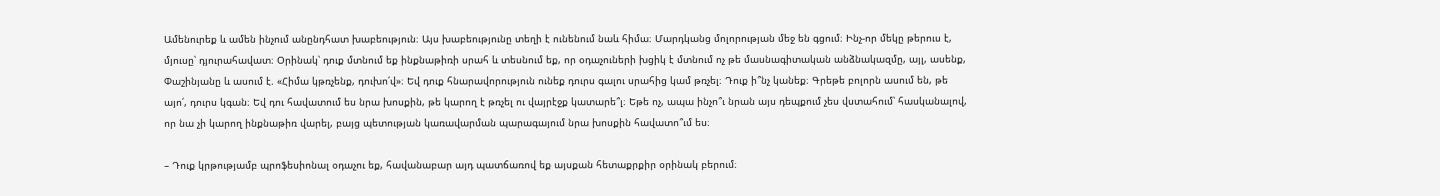Ամենուրեք և ամեն ինչում անընդհատ խաբեություն։ Այս խաբեությունը տեղի է ունենում նաև հիմա։ Մարդկանց մոլորության մեջ են գցում։ Ինչ-որ մեկը թերուս է, մյուսը՝ դյուրահավատ։ Օրինակ՝ դուք մտնում եք ինքնաթիռի սրահ և տեսնում եք, որ օդաչուների խցիկ է մտնում ոչ թե մասնագիտական անձնակազմը, այլ, ասենք, Փաշինյանը և ասում է. «Հիմա կթռչենք, դուխո՛վ»։ Եվ դուք հնարավորություն ունեք դուրս գալու սրահից կամ թռչել։ Դուք ի՞նչ կանեք։ Գրեթե բոլորն ասում են, թե այո՛, դուրս կգան։ Եվ դու հավատում ես նրա խոսքին, թե կարող է թռչել ու վայրէջք կատարե՞լ։ Եթե ոչ, ապա ինչո՞ւ նրան այս դեպքում չես վստահում՝ հասկանալով, որ նա չի կարող ինքնաթիռ վարել, բայց պետության կառավարման պարագայում նրա խոսքին հավատո՞ւմ ես։

– Դուք կրթությամբ պրոֆեսիոնալ օդաչու եք, հավանաբար այդ պատճառով եք այսքան հետաքրքիր օրինակ բերում։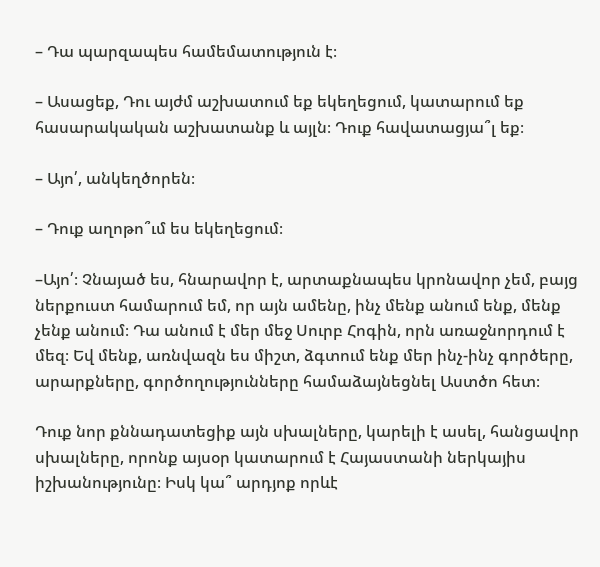– Դա պարզապես համեմատություն է։

– Ասացեք, Դու այժմ աշխատում եք եկեղեցում, կատարում եք հասարակական աշխատանք և այլն։ Դուք հավատացյա՞լ եք։

– Այո՛, անկեղծորեն։

– Դուք աղոթո՞ւմ ես եկեղեցում։

–Այո՛։ Չնայած ես, հնարավոր է, արտաքնապես կրոնավոր չեմ, բայց ներքուստ համարում եմ, որ այն ամենը, ինչ մենք անում ենք, մենք չենք անում։ Դա անում է մեր մեջ Սուրբ Հոգին, որն առաջնորդում է մեզ։ Եվ մենք, առնվազն ես միշտ, ձգտում ենք մեր ինչ-ինչ գործերը, արարքները, գործողությունները համաձայնեցնել Աստծո հետ։

Դուք նոր քննադատեցիք այն սխալները, կարելի է ասել, հանցավոր սխալները, որոնք այսօր կատարում է Հայաստանի ներկայիս իշխանությունը։ Իսկ կա՞ արդյոք որևէ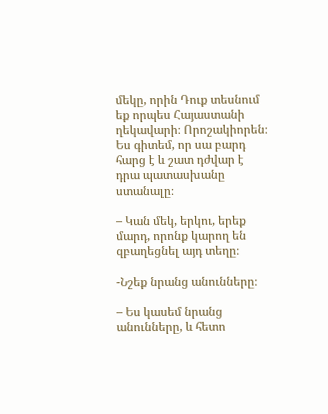մեկը, որին Դուք տեսնում եք որպես Հայաստանի ղեկավարի։ Որոշակիորեն։ Ես գիտեմ, որ սա բարդ հարց է և շատ դժվար է դրա պատասխանը ստանալը։

– Կան մեկ, երկու, երեք մարդ, որոնք կարող են զբաղեցնել այդ տեղը։

-Նշեք նրանց անունները։

– Ես կասեմ նրանց անունները, և հետո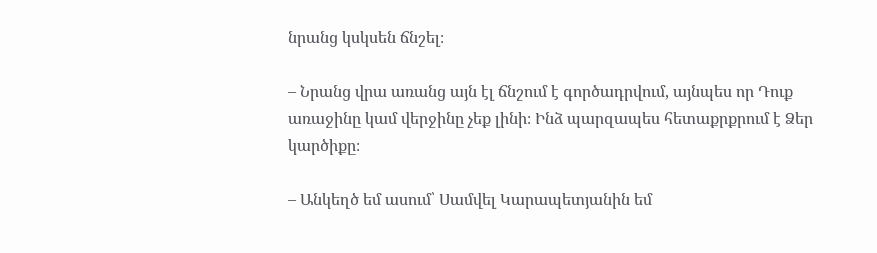նրանց կսկսեն ճնշել։

– Նրանց վրա առանց այն էլ ճնշում է գործադրվում, այնպես որ Դուք առաջինը կամ վերջինը չեք լինի։ Ինձ պարզապես հետաքրքրում է Ձեր կարծիքը։

– Անկեղծ եմ ասում՝ Սամվել Կարապետյանին եմ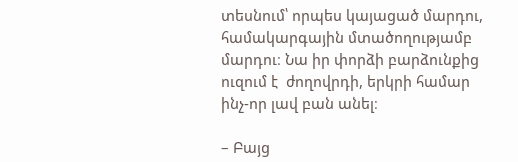տեսնում՝ որպես կայացած մարդու, համակարգային մտածողությամբ մարդու։ Նա իր փորձի բարձունքից ուզում է  ժողովրդի, երկրի համար ինչ-որ լավ բան անել։

– Բայց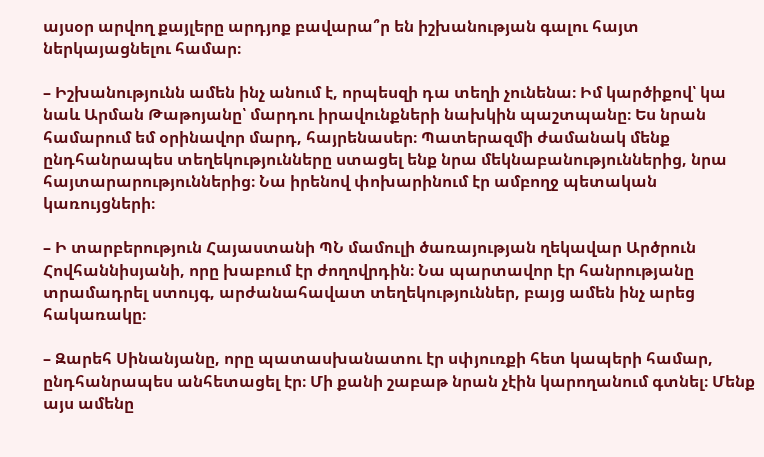այսօր արվող քայլերը արդյոք բավարա՞ր են իշխանության գալու հայտ ներկայացնելու համար։

– Իշխանությունն ամեն ինչ անում է, որպեսզի դա տեղի չունենա։ Իմ կարծիքով՝ կա նաև Արման Թաթոյանը՝ մարդու իրավունքների նախկին պաշտպանը։ Ես նրան համարում եմ օրինավոր մարդ, հայրենասեր։ Պատերազմի ժամանակ մենք ընդհանրապես տեղեկությունները ստացել ենք նրա մեկնաբանություններից, նրա հայտարարություններից։ Նա իրենով փոխարինում էր ամբողջ պետական կառույցների։

– Ի տարբերություն Հայաստանի ՊՆ մամուլի ծառայության ղեկավար Արծրուն Հովհաննիսյանի, որը խաբում էր ժողովրդին։ Նա պարտավոր էր հանրությանը տրամադրել ստույգ, արժանահավատ տեղեկություններ, բայց ամեն ինչ արեց հակառակը։

– Զարեհ Սինանյանը, որը պատասխանատու էր սփյուռքի հետ կապերի համար, ընդհանրապես անհետացել էր։ Մի քանի շաբաթ նրան չէին կարողանում գտնել։ Մենք այս ամենը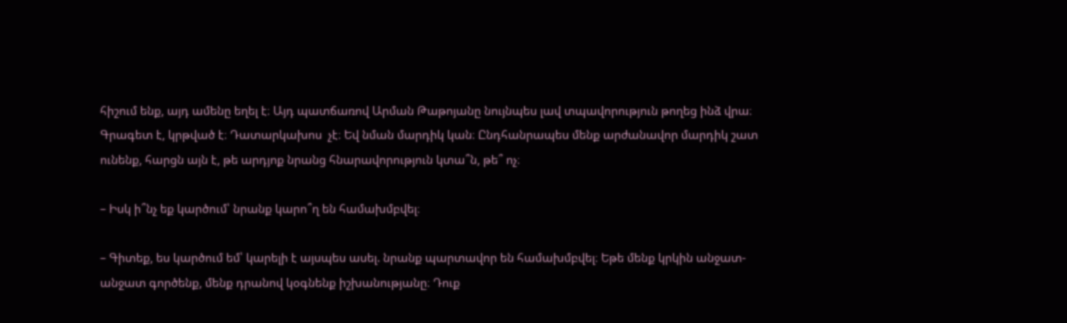հիշում ենք, այդ ամենը եղել է։ Այդ պատճառով Արման Թաթոյանը նույնպես լավ տպավորություն թողեց ինձ վրա։ Գրագետ է, կրթված է։ Դատարկախոս  չէ։ Եվ նման մարդիկ կան։ Ընդհանրապես մենք արժանավոր մարդիկ շատ ունենք, հարցն այն է, թե արդյոք նրանց հնարավորություն կտա՞ն, թե՞ ոչ։

– Իսկ ի՞նչ եք կարծում՝ նրանք կարո՞ղ են համախմբվել։

– Գիտեք, ես կարծում եմ՝ կարելի է այսպես ասել. նրանք պարտավոր են համախմբվել։ Եթե մենք կրկին անջատ-անջատ գործենք, մենք դրանով կօգնենք իշխանությանը։ Դուք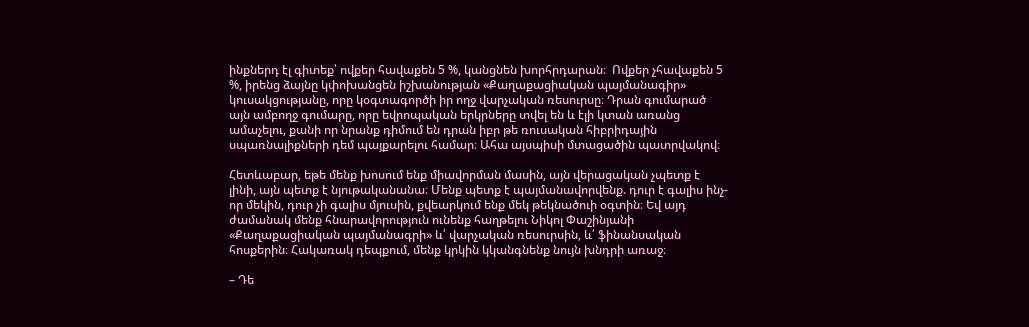ինքներդ էլ գիտեք՝ ովքեր հավաքեն 5 %, կանցնեն խորհրդարան։  Ովքեր չհավաքեն 5 %, իրենց ձայնը կփոխանցեն իշխանության «Քաղաքացիական պայմանագիր» կուսակցությանը, որը կօգտագործի իր ողջ վարչական ռեսուրսը։ Դրան գումարած այն ամբողջ գումարը, որը եվրոպական երկրները տվել են և էլի կտան առանց ամաչելու, քանի որ նրանք դիմում են դրան իբր թե ռուսական հիբրիդային սպառնալիքների դեմ պայքարելու համար։ Ահա այսպիսի մտացածին պատրվակով։

Հետևաբար, եթե մենք խոսում ենք միավորման մասին, այն վերացական չպետք է լինի, այն պետք է նյութականանա։ Մենք պետք է պայմանավորվենք. դուր է գալիս ինչ-որ մեկին, դուր չի գալիս մյուսին, քվեարկում ենք մեկ թեկնածուի օգտին։ Եվ այդ ժամանակ մենք հնարավորություն ունենք հաղթելու Նիկոլ Փաշինյանի «Քաղաքացիական պայմանագրի» և՛ վարչական ռեսուրսին, և՛ ֆինանսական հոսքերին։ Հակառակ դեպքում, մենք կրկին կկանգնենք նույն խնդրի առաջ։

– Դե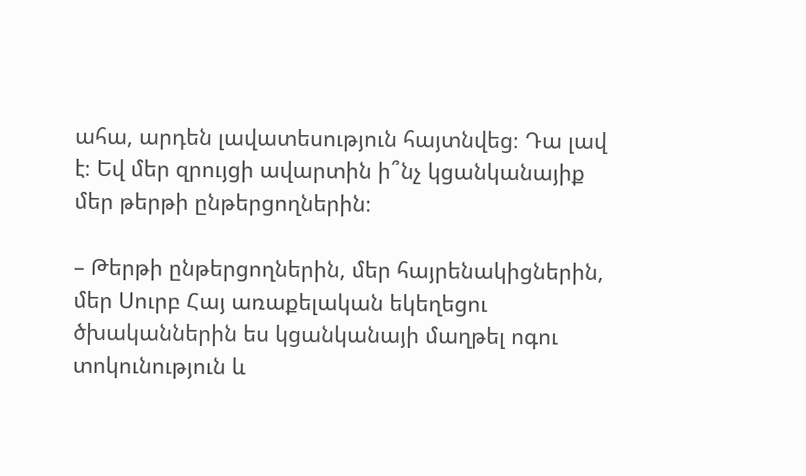ահա, արդեն լավատեսություն հայտնվեց։ Դա լավ է։ Եվ մեր զրույցի ավարտին ի՞նչ կցանկանայիք մեր թերթի ընթերցողներին։

– Թերթի ընթերցողներին, մեր հայրենակիցներին, մեր Սուրբ Հայ առաքելական եկեղեցու ծխականներին ես կցանկանայի մաղթել ոգու տոկունություն և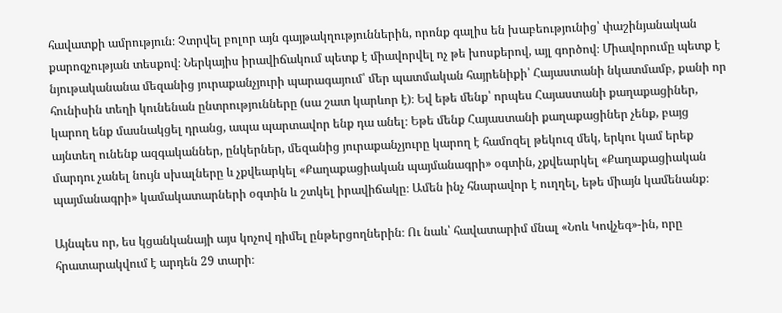հավատքի ամրություն։ Չտրվել բոլոր այն գայթակղություններին, որոնք գալիս են խաբեությունից՝ փաշինյանական քարոզչության տեսքով։ Ներկայիս իրավիճակում պետք է միավորվել ոչ թե խոսքերով, այլ գործով։ Միավորումը պետք է նյութականանա մեզանից յուրաքանչյուրի պարագայում՝ մեր պատմական հայրենիքի՝ Հայաստանի նկատմամբ, քանի որ հունիսին տեղի կունենան ընտրությունները (սա շատ կարևոր է)։ Եվ եթե մենք՝ որպես Հայաստանի քաղաքացիներ, կարող ենք մասնակցել դրանց, ապա պարտավոր ենք դա անել։ Եթե մենք Հայաստանի քաղաքացիներ չենք, բայց այնտեղ ունենք ազգականներ, ընկերներ, մեզանից յուրաքանչյուրը կարող է համոզել թեկուզ մեկ, երկու կամ երեք մարդու չանել նույն սխալները և չքվեարկել «Քաղաքացիական պայմանագրի» օգտին, չքվեարկել «Քաղաքացիական պայմանագրի» կամակատարների օգտին և շտկել իրավիճակը։ Ամեն ինչ հնարավոր է ուղղել, եթե միայն կամենանք։

Այնպես որ, ես կցանկանայի այս կոչով դիմել ընթերցողներին։ Ու նաև՝ հավատարիմ մնալ «Նոև Կովչեգ»-ին, որը հրատարակվում է արդեն 29 տարի։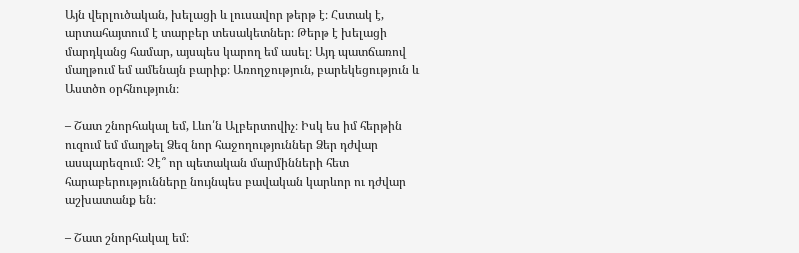Այն վերլուծական, խելացի և լուսավոր թերթ է։ Հստակ է, արտահայտում է տարբեր տեսակետներ։ Թերթ է խելացի մարդկանց համար, այսպես կարող եմ ասել։ Այդ պատճառով մաղթում եմ ամենայն բարիք։ Առողջություն, բարեկեցություն և Աստծո օրհնություն։

– Շատ շնորհակալ եմ, Լևո՛ն Ալբերտովիչ։ Իսկ ես իմ հերթին ուզում եմ մաղթել Ձեզ նոր հաջողություններ Ձեր դժվար ասպարեզում։ Չէ՞ որ պետական մարմինների հետ հարաբերությունները նույնպես բավական կարևոր ու դժվար աշխատանք են։

– Շատ շնորհակալ եմ։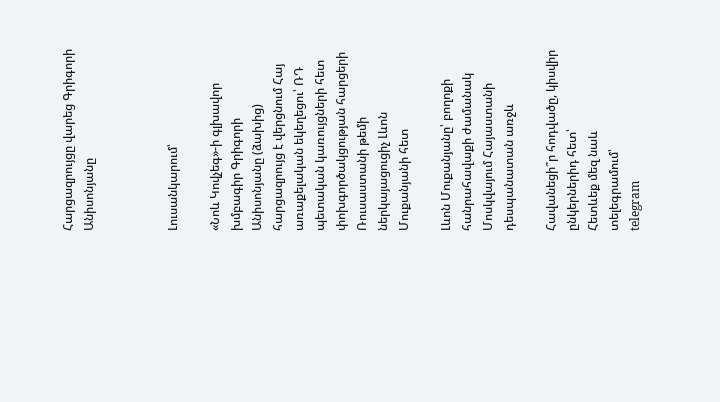Հարցազրույցը վարեց Գրիգորի Անիսոնյանը



Լուսանկարում՝

«Նոև Կովչեգ»-ի գլխավոր խմբագիր Գրիգորի Անիսոնյանը (ձախից) հարցազրույց է վերցնում Հայ առաքելական եկեղեցու՝ ՌԴ պետական կառույցների հետ փոխգործակցության հարցերի Ռուսաստանի թեմի ներկայացուցիչ Լևոն Մուքանյանի հետ

Լևոն Մուքանյանը՝ բողոքի հանրահավաքի ժամանակ Մոսկվայում Հայաստանի դեսպանատան առջև

Հավանեցի՞ր հոդվածը, կիսվիր ընկերներիդ հետ՝
Հետևեք մեզ նաև տելեգրամում՝
telegram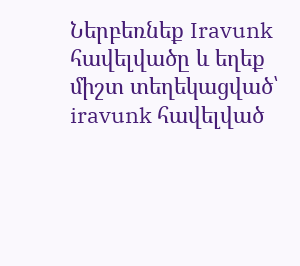Ներբեռնեք Iravunk հավելվածը և եղեք միշտ տեղեկացված՝
iravunk հավելված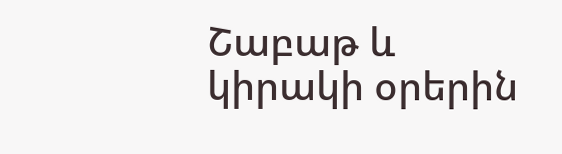Շաբաթ և կիրակի օրերին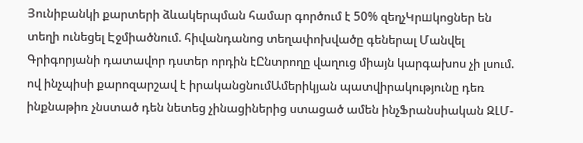Յունիբանկի քարտերի ձևակերպման համար գործում է 50% զեղչԿրшկոցներ են տեղի ունեցել Էջմիածնում. հիվանդանոց տեղափոխվածը գեներալ Մանվել Գրիգորյանի դատավոր դստեր որդին էԸնտրողը վաղուց միայն կարգախոս չի լսում. ով ինչպիսի քարոզարշավ է իրականցնումԱմերիկյան պատվիրակությունը դեռ ինքնաթիռ չնստած դեն նետեց չինացիներից ստացած ամեն ինչՖրանսիական ԶԼՄ-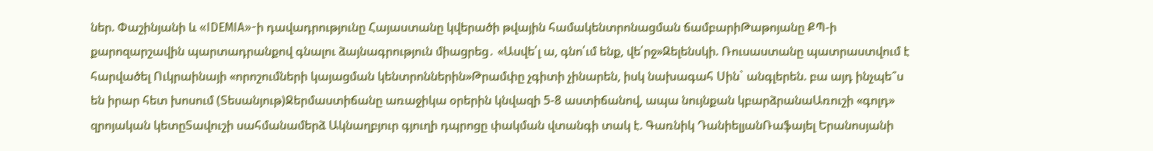ներ. Փաշինյանի և «IDEMIA»-ի դավադրությունը Հայաստանը կվերածի թվային համակենտրոնացման ճամբարիԹաթոյանը ՔՊ-ի քարոզարշավին պարտադրանքով գնալու ձայնագրություն միացրեց․ «Ասվե՛լ ա, գնո՛ւմ ենք, վե՛րջ»Զելենսկի. Ռուսաստանը պատրաստվում է հարվածել Ուկրաինայի «որոշումների կայացման կենտրոններին»Թրամփը չգիտի չինարեն, իսկ նախագահ Սին` անգլերեն. բա այդ ինչպե՞ս են իրար հետ խոսում (Տեսանյութ)Ջերմաստիճանը առաջիկա օրերին կնվազի 5-8 աստիճանով, ապա նույնքան կբարձրանաԱռուշի «գոլդ» զրոյական կետըՏավուշի սահմանամերձ Ակնաղբյուր գյուղի դպրոցը փակման վտանգի տակ է. Գառնիկ ԴանիելյանՌաֆայել Երանոսյանի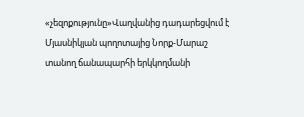«չեզոքությունը»Վաղվանից դադարեցվում է Մյասնիկյան պողոտայից Նորք-Մարաշ տանող ճանապարհի երկկողմանի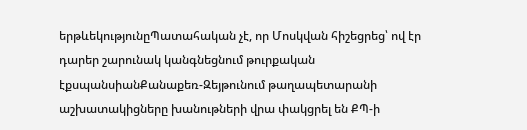երթևեկությունըՊատահական չէ, որ Մոսկվան հիշեցրեց՝ ով էր դարեր շարունակ կանգնեցնում թուրքական էքսպանսիանՔանաքեռ-Զեյթունում թաղապետարանի աշխատակիցները խանութների վրա փակցրել են ՔՊ-ի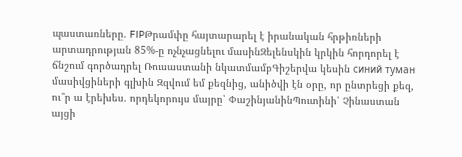պաստառները. FIPԹրամփը հայտարարել է իրանական հրթիռների արտադրության 85%-ը ոչնչացնելու մասինԶելենսկին կրկին հորդորել է ճնշում գործադրել Ռուսաստանի նկատմամբԳիշերվա կեսին синий туман մասիվցիների գլխին Զզվում եմ քեզնից, անիծվի էն օրը, որ ընտրեցի քեզ, ու՞ր ա էրեխես. որդեկորույս մայրը՝ ՓաշինյանինՊուտինի՝ Չինաստան այցի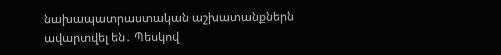նախապատրաստական աշխատանքներն ավարտվել են․ Պեսկով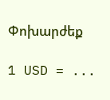Փոխարժեք

1 USD = ...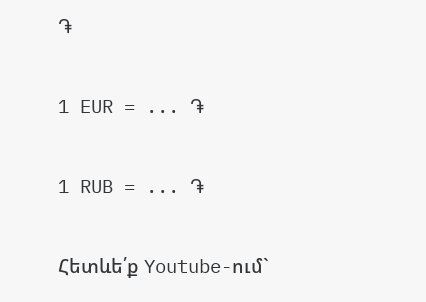֏

1 EUR = ... ֏

1 RUB = ... ֏

Հետևե՛ք Youtube-ում`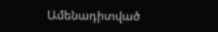Ամենադիտված